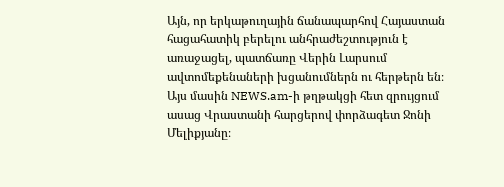Այն, որ երկաթուղային ճանապարհով Հայաստան հացահատիկ բերելու անհրաժեշտություն է առաջացել, պատճառը Վերին Լարսում ավտոմեքենաների խցանումներն ու հերթերն են։ Այս մասին NEWS.am-ի թղթակցի հետ զրույցում ասաց Վրաստանի հարցերով փորձագետ Ջոնի Մելիքյանը։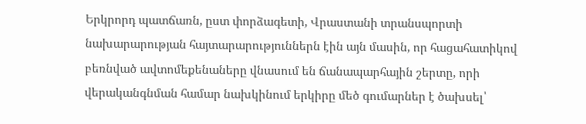Երկրորդ պատճառն, ըստ փորձագետի, Վրաստանի տրանսպորտի նախարարության հայտարարություններն էին այն մասին, որ հացահատիկով բեռնված ավտոմեքենաները վնասում են ճանապարհային շերտը, որի վերականգնման համար նախկինում երկիրը մեծ գումարներ է ծախսել՝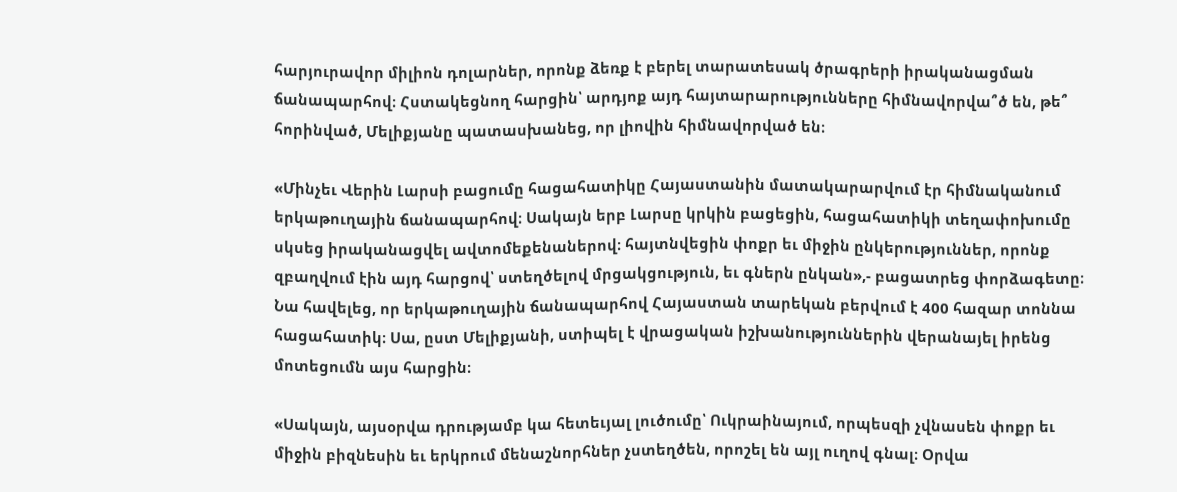հարյուրավոր միլիոն դոլարներ, որոնք ձեռք է բերել տարատեսակ ծրագրերի իրականացման ճանապարհով։ Հստակեցնող հարցին՝ արդյոք այդ հայտարարությունները հիմնավորվա՞ծ են, թե՞ հորինված, Մելիքյանը պատասխանեց, որ լիովին հիմնավորված են։

«Մինչեւ Վերին Լարսի բացումը հացահատիկը Հայաստանին մատակարարվում էր հիմնականում երկաթուղային ճանապարհով։ Սակայն երբ Լարսը կրկին բացեցին, հացահատիկի տեղափոխումը սկսեց իրականացվել ավտոմեքենաներով։ հայտնվեցին փոքր եւ միջին ընկերություններ, որոնք զբաղվում էին այդ հարցով՝ ստեղծելով մրցակցություն, եւ գներն ընկան»,- բացատրեց փորձագետը։ Նա հավելեց, որ երկաթուղային ճանապարհով Հայաստան տարեկան բերվում է 400 հազար տոննա հացահատիկ։ Սա, ըստ Մելիքյանի, ստիպել է վրացական իշխանություններին վերանայել իրենց մոտեցումն այս հարցին։

«Սակայն, այսօրվա դրությամբ կա հետեւյալ լուծումը՝ Ուկրաինայում, որպեսզի չվնասեն փոքր եւ միջին բիզնեսին եւ երկրում մենաշնորհներ չստեղծեն, որոշել են այլ ուղով գնալ։ Օրվա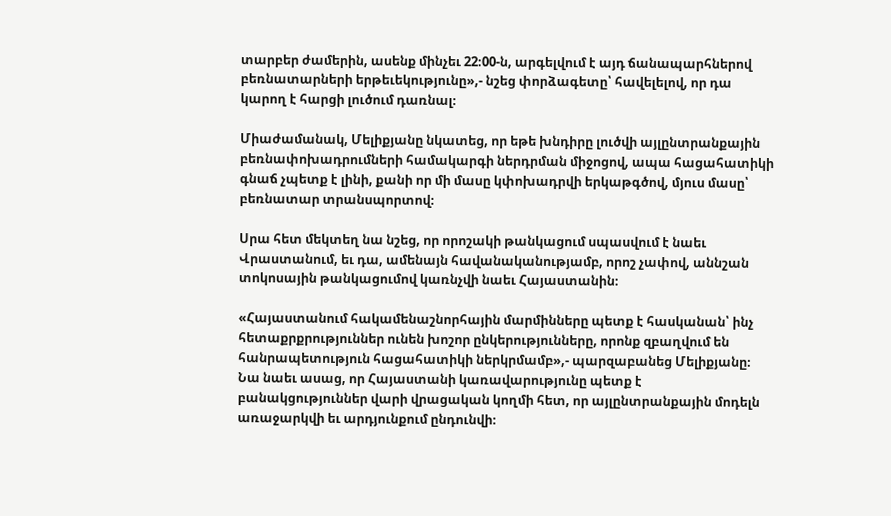տարբեր ժամերին, ասենք մինչեւ 22։00-ն, արգելվում է այդ ճանապարհներով բեռնատարների երթեւեկությունը»,- նշեց փորձագետը՝ հավելելով, որ դա կարող է հարցի լուծում դառնալ։

Միաժամանակ, Մելիքյանը նկատեց, որ եթե խնդիրը լուծվի այլընտրանքային բեռնափոխադրումների համակարգի ներդրման միջոցով, ապա հացահատիկի գնաճ չպետք է լինի, քանի որ մի մասը կփոխադրվի երկաթգծով, մյուս մասը՝ բեռնատար տրանսպորտով։

Սրա հետ մեկտեղ նա նշեց, որ որոշակի թանկացում սպասվում է նաեւ Վրաստանում, եւ դա, ամենայն հավանականությամբ, որոշ չափով, աննշան տոկոսային թանկացումով կառնչվի նաեւ Հայաստանին։

«Հայաստանում հակամենաշնորհային մարմինները պետք է հասկանան՝ ինչ հետաքրքրություններ ունեն խոշոր ընկերությունները, որոնք զբաղվում են հանրապետություն հացահատիկի ներկրմամբ»,- պարզաբանեց Մելիքյանը։ Նա նաեւ ասաց, որ Հայաստանի կառավարությունը պետք է բանակցություններ վարի վրացական կողմի հետ, որ այլընտրանքային մոդելն առաջարկվի եւ արդյունքում ընդունվի։